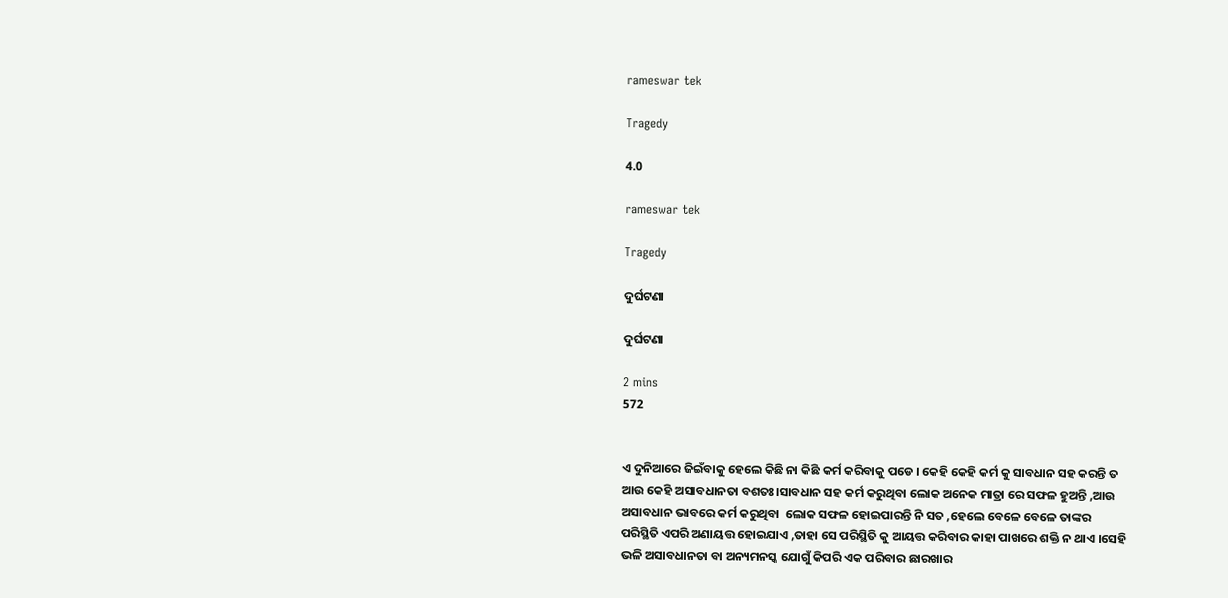rameswar tek

Tragedy

4.0

rameswar tek

Tragedy

ଦୁର୍ଘଟଣା

ଦୁର୍ଘଟଣା

2 mins
572


ଏ ଦୁନିଆରେ ଜିଇଁବାକୁ ହେଲେ କିଛି ନା କିଛି କର୍ମ କରିବାକୁ ପଡେ । କେହି କେହି କର୍ମ କୁ ସାବଧାନ ସହ କରନ୍ତି ତ ଆଉ କେହି ଅସାବଧାନତା ବଶତଃ।ସାବଧାନ ସହ କର୍ମ କରୁଥିବା ଲୋକ ଅନେକ ମାତ୍ରା ରେ ସଫଳ ହୁଅନ୍ତି ,ଆଉ ଅସାବଧାନ ଭାବରେ କର୍ମ କରୁଥିବା  ଲୋକ ସଫଳ ହୋଇପାରନ୍ତି ନି ସତ ,ହେଲେ ବେଳେ ବେଳେ ତାଙ୍କର ପରିସ୍ଥିତି ଏପରି ଅଣାୟତ୍ତ ହୋଇଯାଏ ,ତାହା ସେ ପରିସ୍ଥିତି କୁ ଆୟତ୍ତ କରିବାର କାହା ପାଖରେ ଶକ୍ତି ନ ଥାଏ ।ସେହି ଭଳି ଅସାବଧାନତା ବା ଅନ୍ୟମନସ୍କ ଯୋଗୁଁ କିପରି ଏକ ପରିବାର ଛାରଖାର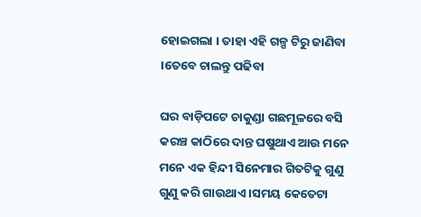ହୋଇଗଲା । ତାହା ଏହି ଗଳ୍ପ ଟିରୁ ଜାଣିବା ।ତେବେ ଚାଲନ୍ତୁ ପଢିବା

ଘର ବାଡ଼ିପଟେ ଚାକୁଣ୍ଡା ଗଛମୂଳରେ ବସି କରଞ୍ଚ କାଠିରେ ଦାନ୍ତ ଘଷୁଥାଏ ଆଉ ମନେ ମନେ ଏକ ହିନ୍ଦୀ ସିନେମାର ଗିତଟିକୁ ଗୁଣୁ ଗୁଣୁ କରି ଗାଉଥାଏ ।ସମୟ କେତେଟା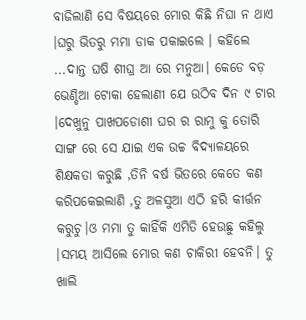ବାଜିଲାଣି ସେ ବିଷୟରେ ମୋର କିଛି ନିଘା ନ ଥାଏ ।ଘରୁ ଭିତରୁ ମମା ଡାକ ପକାଇଲେ । କହିଲେ ...ଦାନ୍ତ ଘଷି ଶୀଘ୍ର ଆ ରେ ମନୁଆ। କେଡେ ବଡ଼ ଭେଣ୍ଡିଆ ଟୋକା ହେଲାଣୀ ଯେ ଉଠିବ ଦିନ ୯ ଟାର ।ଦେଖୁନୁ ପାଖପଡୋଶୀ ଘର ର ରାମୁ କୁ ତୋରି ସାଙ୍ଗ ରେ ସେ ଯାଇ ଏକ ଉଚ୍ଚ ବିଦ୍ୟାଳୟରେ ଶିକ୍ଷକତା କରୁଛି ,ତିନି ବର୍ଷ ଭିତରେ କେତେ କଣ କରିପକେଇଲାଣି ,ତୁ ଅଳସୁଆ ଏଠି ହରି କୀର୍ତ୍ତନ କରୁଚୁ।ଓ ମମା ତୁ କାହିଁକି ଏମିତି ହେଉଛୁ କହିଲୁ ।ସମୟ ଆସିଲେ ମୋର କଣ ଚାକିରୀ ହେବନି। ତୁ ଖାଲି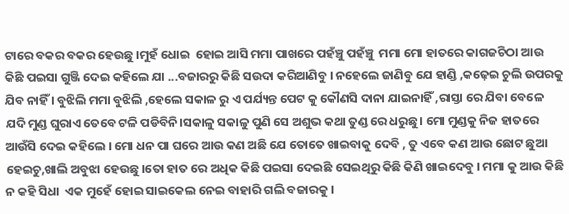ଟାରେ ବକର ବକର ହେଉଛୁ ।ମୁହଁ ଧୋଇ  ହୋଇ ଆସି ମମା ପାଖରେ ପହଁଞ୍ଚୁ ପହଁଞ୍ଚୁ  ମମା ମୋ ହାତରେ କାଗଜଚିଠା ଆଉ କିଛି ପଇସା ଗୁଞ୍ଜି ଦେଇ କହିଲେ ଯା ...ବଜାରରୁ କିଛି ସଉଦା କରିଆଣିବୁ । ନହେଲେ ଜାଣିବୁ ଯେ ହାଣ୍ଡି ,କଢ଼େଇ ଚୁଲି ଉପରକୁ ଯିବ ନାହିଁ । ବୁଝିଲି ମମା ବୁଝିଲି ,ହେଲେ ସକାଳ ରୁ ଏ ପର୍ଯ୍ୟନ୍ତ ପେଟ କୁ କୌଣସି ଦାନା ଯାଇନାହିଁ ,ରାସ୍ତା ରେ ଯିବା ବେଳେ ଯଦି ମୁଣ୍ଡ ଘୁରାଏ ତେବେ ଟଳି ପଡିବିନି।ସକାଳୁ ସକାଳୁ ପୁଣି ସେ ଅଶୁଭ କଥା ତୁଣ୍ଡ ରେ ଧରୁଛୁ। ମୋ ମୁଣ୍ଡକୁ ନିଜ ହାତରେ ଆଉଁସି ଦେଇ କହିଲେ । ମୋ ଧନ ପା ଘରେ ଆଉ କଣ ଅଛି ଯେ ତୋତେ ଖାଇବାକୁ ଦେବି , ତୁ ଏବେ କଣ ଆଉ ଛୋଟ ଛୁଆ ହେଇଚୁ,ଖାଲି ଅବୁଝା ହେଉଛୁ ।ତୋ ହାତ ରେ ଅଧିକ କିଛି ପଇସା ଦେଇଛି ସେଇଥିରୁ କିଛି କିଣି ଖାଇଦେବୁ । ମମା କୁ ଆଉ କିଛି ନ କହି ସିଧା  ଏକ ମୁହେଁ ହୋଇ ସାଇକେଲ ନେଇ ବାହାରି ଗଲି ବଜାରକୁ ।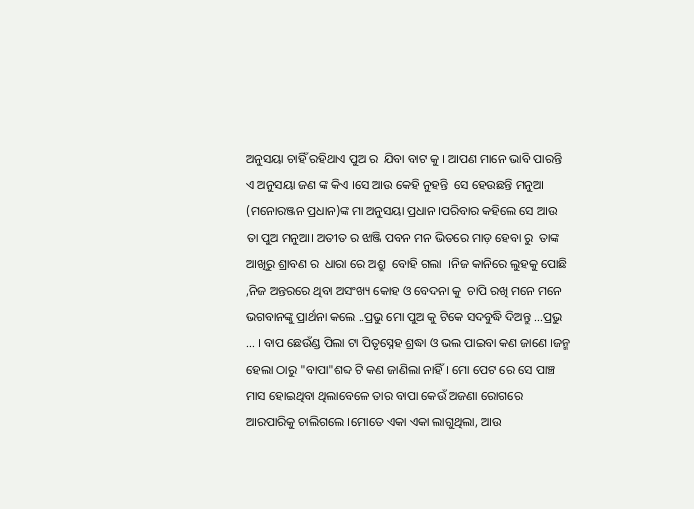ଅନୁସୟା ଚାହିଁ ରହିଥାଏ ପୁଅ ର  ଯିବା ବାଟ କୁ । ଆପଣ ମାନେ ଭାବି ପାରନ୍ତି ଏ ଅନୁସୟା ଜଣ ଙ୍କ କିଏ ।ସେ ଆଉ କେହି ନୁହନ୍ତି  ସେ ହେଉଛନ୍ତି ମନୁଆ (ମନୋରଞ୍ଜନ ପ୍ରଧାନ)ଙ୍କ ମା ଅନୁସୟା ପ୍ରଧାନ ।ପରିବାର କହିଲେ ସେ ଆଉ ତା ପୁଅ ମନୁଆ। ଅତୀତ ର ଝାଞ୍ଜି ପବନ ମନ ଭିତରେ ମାଡ଼ ହେବା ରୁ  ତାଙ୍କ ଆଖିରୁ ଶ୍ରାବଣ ର  ଧାରା ରେ ଅଶ୍ରୁ  ବୋହି ଗଲା  ।ନିଜ କାନିରେ ଲୁହକୁ ପୋଛି ,ନିଜ ଅନ୍ତରରେ ଥିବା ଅସଂଖ୍ୟ କୋହ ଓ ବେଦନା କୁ  ଚାପି ରଖି ମନେ ମନେ ଭଗବାନଙ୍କୁ ପ୍ରାର୍ଥନା କଲେ ..ପ୍ରଭୁ ମୋ ପୁଅ କୁ ଟିକେ ସଦବୁଦ୍ଧି ଦିଅନ୍ତୁ ...ପ୍ରଭୁ ... । ବାପ ଛେଉଁଣ୍ଡ ପିଲା ଟା ପିତୃସ୍ନେହ ଶ୍ରଦ୍ଧା ଓ ଭଲ ପାଇବା କଣ ଜାଣେ ।ଜନ୍ମ ହେଲା ଠାରୁ "ବାପା"ଶବ୍ଦ ଟି କଣ ଜାଣିଲା ନାହିଁ । ମୋ ପେଟ ରେ ସେ ପାଞ୍ଚ ମାସ ହୋଇଥିବା ଥିଲାବେଳେ ତାର ବାପା କେଉଁ ଅଜଣା ରୋଗରେ ଆରପାରିକୁ ଚାଲିଗଲେ ।ମୋତେ ଏକା ଏକା ଲାଗୁଥିଲା, ଆଉ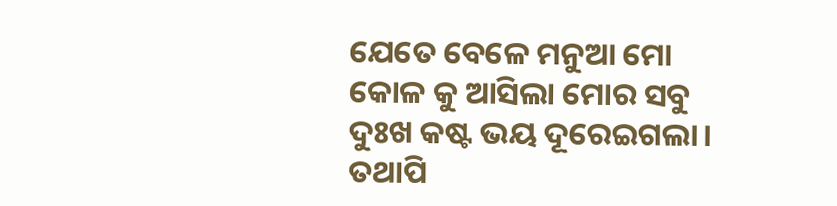ଯେତେ ବେଳେ ମନୁଆ ମୋ କୋଳ କୁ ଆସିଲା ମୋର ସବୁ ଦୁଃଖ କଷ୍ଟ ଭୟ ଦୂରେଇଗଲା। ତଥାପି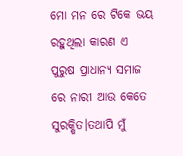ମୋ ମନ ରେ ଟିକେ ଭୟ ରହୁଥିଲା କାରଣ ଏ ପୁରୁଷ ପ୍ରାଧାନ୍ୟ ସମାଜ ରେ ନାରୀ ଆଉ କେତେ ସୁରକ୍ଷିତ।ତଥାପି ମୁଁ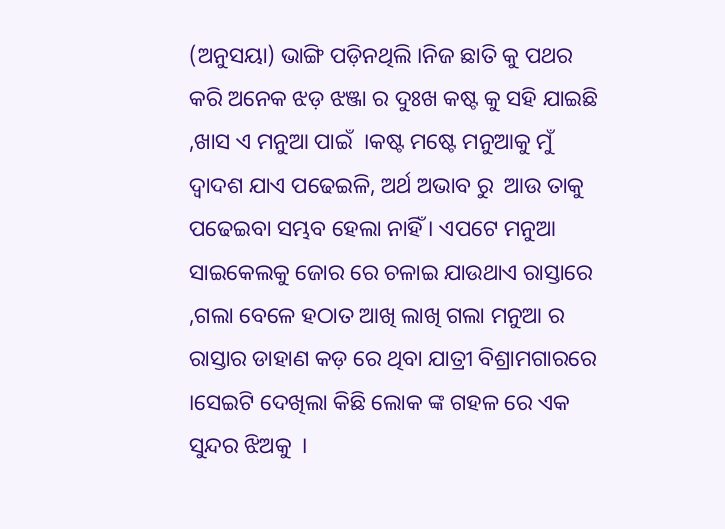(ଅନୁସୟା) ଭାଙ୍ଗି ପଡ଼ିନଥିଲି ।ନିଜ ଛାତି କୁ ପଥର କରି ଅନେକ ଝଡ଼ ଝଞ୍ଜା ର ଦୁଃଖ କଷ୍ଟ କୁ ସହି ଯାଇଛି ,ଖାସ ଏ ମନୁଆ ପାଇଁ  ।କଷ୍ଟ ମଷ୍ଟେ ମନୁଆକୁ ମୁଁ ଦ୍ୱାଦଶ ଯାଏ ପଢେଇଳି, ଅର୍ଥ ଅଭାବ ରୁ  ଆଉ ତାକୁ ପଢେଇବା ସମ୍ଭବ ହେଲା ନାହିଁ । ଏପଟେ ମନୁଆ ସାଇକେଲକୁ ଜୋର ରେ ଚଳାଇ ଯାଉଥାଏ ରାସ୍ତାରେ ,ଗଲା ବେଳେ ହଠାତ ଆଖି ଲାଖି ଗଲା ମନୁଆ ର ରାସ୍ତାର ଡାହାଣ କଡ଼ ରେ ଥିବା ଯାତ୍ରୀ ବିଶ୍ରାମଗାରରେ ।ସେଇଟି ଦେଖିଲା କିଛି ଲୋକ ଙ୍କ ଗହଳ ରେ ଏକ ସୁନ୍ଦର ଝିଅକୁ  ।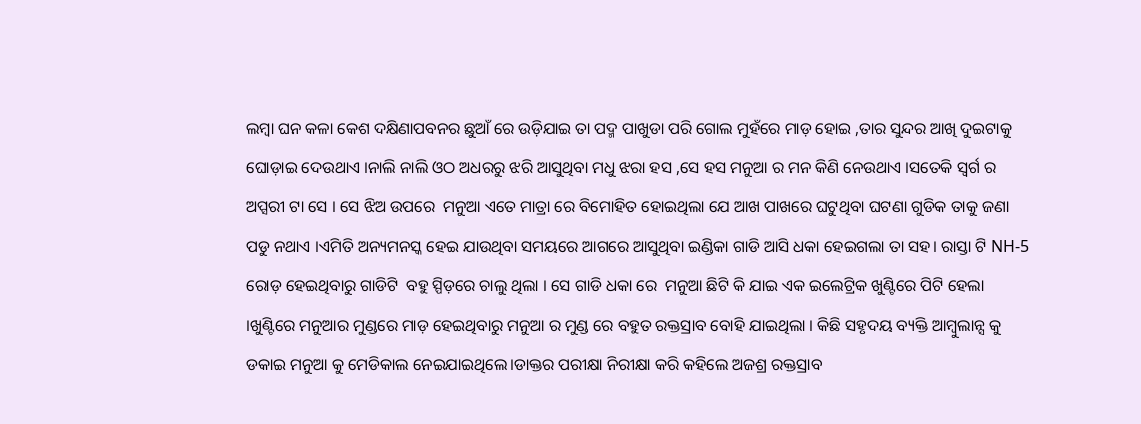ଲମ୍ବା ଘନ କଳା କେଶ ଦକ୍ଷିଣାପବନର ଛୁଆଁ ରେ ଉଡ଼ିଯାଇ ତା ପଦ୍ମ ପାଖୁଡା ପରି ଗୋଲ ମୁହଁରେ ମାଡ଼ ହୋଇ ,ତାର ସୁନ୍ଦର ଆଖି ଦୁଇଟାକୁ ଘୋଡ଼ାଇ ଦେଉଥାଏ ।ନାଲି ନାଲି ଓଠ ଅଧରରୁ ଝରି ଆସୁଥିବା ମଧୁ ଝରା ହସ ,ସେ ହସ ମନୁଆ ର ମନ କିଣି ନେଉଥାଏ ।ସତେକି ସ୍ୱର୍ଗ ର ଅପ୍ସରୀ ଟା ସେ । ସେ ଝିଅ ଉପରେ  ମନୁଆ ଏତେ ମାତ୍ରା ରେ ବିମୋହିତ ହୋଇଥିଲା ଯେ ଆଖ ପାଖରେ ଘଟୁଥିବା ଘଟଣା ଗୁଡିକ ତାକୁ ଜଣା ପଡୁ ନଥାଏ ।ଏମିତି ଅନ୍ୟମନସ୍କ ହେଇ ଯାଉଥିବା ସମୟରେ ଆଗରେ ଆସୁଥିବା ଇଣ୍ଡିକା ଗାଡି ଆସି ଧକା ହେଇଗଲା ତା ସହ। ରାସ୍ତା ଟି NH-5 ରୋଡ଼ ହେଇଥିବାରୁ ଗାଡିଟି  ବହୁ ସ୍ପିଡ଼ରେ ଚାଲୁ ଥିଲା । ସେ ଗାଡି ଧକା ରେ  ମନୁଆ ଛିଟି କି ଯାଇ ଏକ ଇଲେଟ୍ରିକ ଖୁଣ୍ଟିରେ ପିଟି ହେଲା ।ଖୁଣ୍ଟିରେ ମନୁଆର ମୁଣ୍ଡରେ ମାଡ଼ ହେଇଥିବାରୁ ମନୁଆ ର ମୁଣ୍ଡ ରେ ବହୁତ ରକ୍ତସ୍ରାବ ବୋହି ଯାଇଥିଲା । କିଛି ସହୃଦୟ ବ୍ୟକ୍ତି ଆମ୍ବୁଲାନ୍ସ କୁ ଡକାଇ ମନୁଆ କୁ ମେଡିକାଲ ନେଇଯାଇଥିଲେ।ଡାକ୍ତର ପରୀକ୍ଷା ନିରୀକ୍ଷା କରି କହିଲେ ଅଜଶ୍ର ରକ୍ତସ୍ରାବ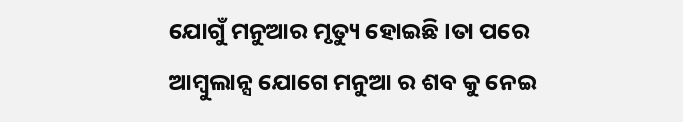ଯୋଗୁଁ ମନୁଆର ମୃତ୍ୟୁ ହୋଇଛି ।ତା ପରେ ଆମ୍ବୁଲାନ୍ସ ଯୋଗେ ମନୁଆ ର ଶବ କୁ ନେଇ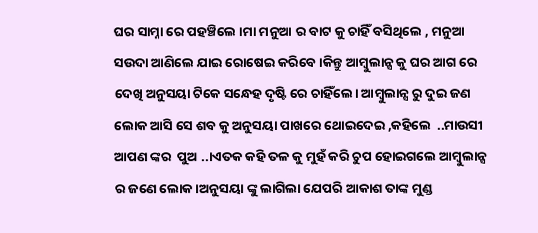ଘର ସାମ୍ନା ରେ ପହଞ୍ଚିଲେ ।ମା ମନୁଆ ର ବାଟ କୁ ଚାହିଁ ବସିଥିଲେ , ମନୁଆ ସଉଦା ଆଣିଲେ ଯାଇ ରୋଷେଇ କରିବେ ।କିନ୍ତୁ ଆମ୍ବୁଲାନ୍ସ କୁ ଘର ଆଗ ରେ ଦେଖି ଅନୁସୟା ଟିକେ ସନ୍ଧେହ ଦୃଷ୍ଟି ରେ ଚାହିଁଲେ। ଆମ୍ବୁଲାନ୍ସ ରୁ ଦୁଇ ଜଣ ଲୋକ ଆସି ସେ ଶବ କୁ ଅନୁସୟା ପାଖରେ ଥୋଇଦେଇ ,କହିଲେ  ..ମାଉସୀ ଆପଣ ଙ୍କର  ପୁଅ ..।ଏତକ କହି ତଳ କୁ ମୁହଁ କରି ଚୁପ ହୋଇଗଲେ ଆମ୍ବୁଲାନ୍ସ ର ଜଣେ ଲୋକ।ଅନୁସୟା ଙ୍କୁ ଲାଗିଲା ଯେପରି ଆକାଶ ତାଙ୍କ ମୁଣ୍ଡ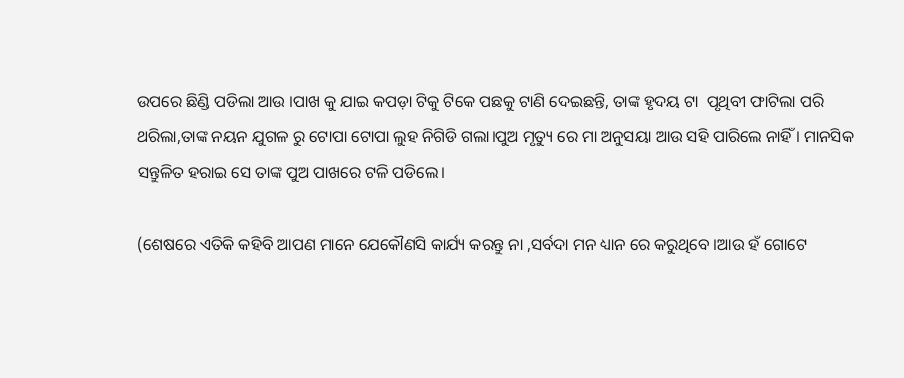ଉପରେ ଛିଣ୍ଡି ପଡିଲା ଆଉ ।ପାଖ କୁ ଯାଇ କପଡ଼ା ଟିକୁ ଟିକେ ପଛକୁ ଟାଣି ଦେଇଛନ୍ତି, ତାଙ୍କ ହୃଦୟ ଟା  ପୃଥିବୀ ଫାଟିଲା ପରି ଥରିଲା,ତାଙ୍କ ନୟନ ଯୁଗଳ ରୁ ଟୋପା ଟୋପା ଲୁହ ନିଗିଡି ଗଲା।ପୁଅ ମୃତ୍ୟୁ ରେ ମା ଅନୁସୟା ଆଉ ସହି ପାରିଲେ ନାହିଁ । ମାନସିକ ସନ୍ତୁଳିତ ହରାଇ ସେ ତାଙ୍କ ପୁଅ ପାଖରେ ଟଳି ପଡିଲେ।

(ଶେଷରେ ଏତିକି କହିବି ଆପଣ ମାନେ ଯେକୌଣସି କାର୍ଯ୍ୟ କରନ୍ତୁ ନା ,ସର୍ବଦା ମନ ଧ୍ୟାନ ରେ କରୁଥିବେ ।ଆଉ ହଁ ଗୋଟେ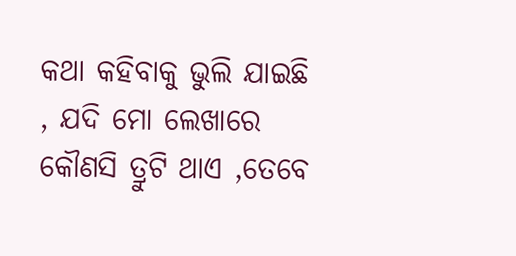କଥା କହିବାକୁ ଭୁଲି ଯାଇଛି , ଯଦି ମୋ ଲେଖାରେ କୌଣସି ତ୍ରୁଟି ଥାଏ ,ତେବେ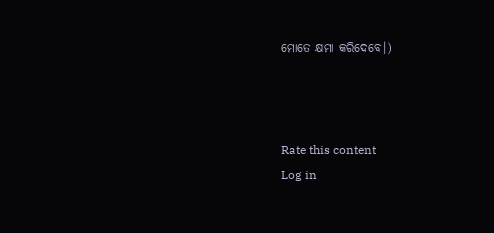ମୋତେ କ୍ଷମା କରିଦେବେ।)



Rate this content
Log in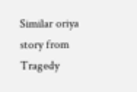Similar oriya story from Tragedy